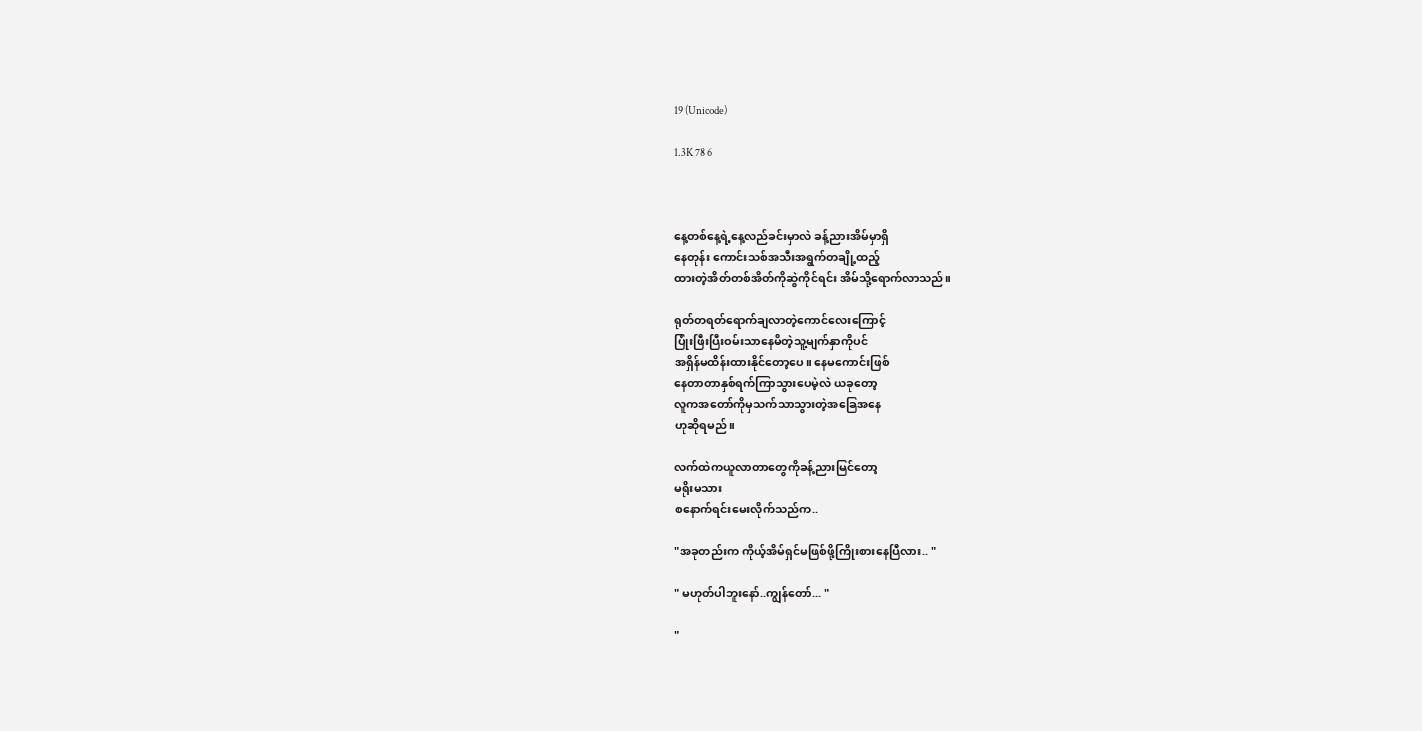19 (Unicode)

1.3K 78 6



နေ့တစ်နေ့ရဲ့နေ့လည်ခင်းမှာလဲ ခန့်ညားအိမ်မှာရှိ
နေတုန်း ကောင်းသစ်အသီးအရွက်တချို့ထည့်
ထားတဲ့အိတ်တစ်အိတ်ကိုဆွဲကိုင်ရင်း အိမ်သို့ရောက်လာသည်။

ရုတ်တရတ်ရောက်ချလာတဲ့ကောင်လေးကြောင့်
ပြုံးဖြီးပြီးဝမ်းသာနေမိတဲ့သူ့မျက်နှာကိုပင်
အရှိန်မထိန်းထားနိုင်တော့ပေ။ နေမကောင်းဖြစ်
နေတာတာနှစ်ရက်ကြာသွားပေမဲ့လဲ ယခုတော့
လူကအတော်ကိုမှသက်သာသွားတဲ့အခြေအနေ
ဟုဆိုရမည်။

လက်ထဲကယူလာတာတွေကိုခန့်ညားမြင်တော့
မရိုးမသား
စနောက်ရင်းမေးလိုက်သည်က..

"အခုတည်းက ကိုယ့်အိမ်ရှင်မဖြစ်ဖို့ကြိုးစားနေပြီလား.. "

" မဟုတ်ပါဘူးနော်..ကျွန်တော်... "

"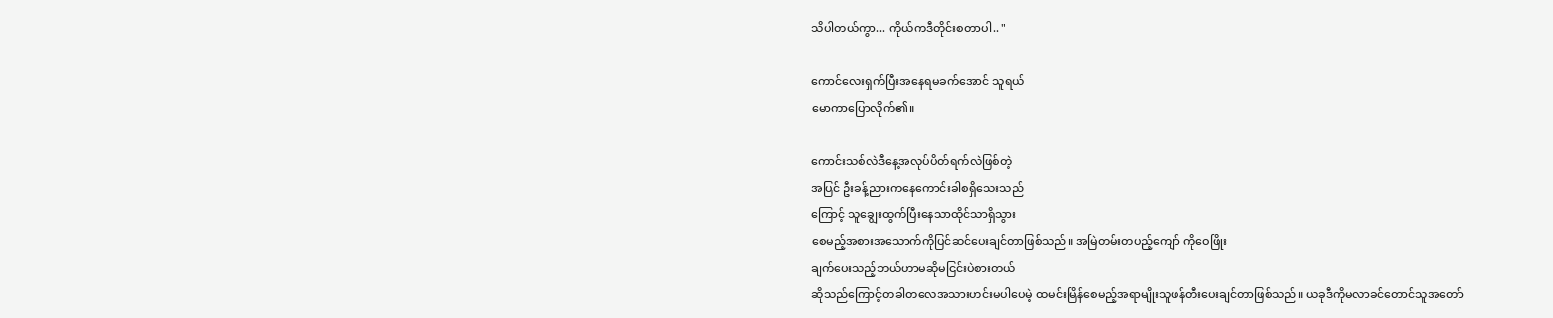သိပါတယ်ကွာ... ကိုယ်ကဒီတိုင်းစတာပါ.. "

ကောင်လေးရှက်ပြီးအနေရမခက်အောင် သူရယ်
မောကာပြောလိုက်၏။

ကောင်းသစ်လဲဒီနေ့အလုပ်ပိတ်ရက်လဲဖြစ်တဲ့
အပြင် ဦးခန့်ညားကနေကောင်းခါစရှိသေးသည်
ကြောင့် သူချွေးထွက်ပြီးနေသာထိုင်သာရှိသွား
စေမည့်အစားအသောက်ကိုပြင်ဆင်ပေးချင်တာဖြစ်သည်။ အမြဲတမ်းတပည့်ကျော် ကိုဝေဖြိုး
ချက်ပေးသည့်ဘယ်ဟာမဆိုမငြင်းပဲစားတယ်
ဆိုသည်ကြောင့်တခါတလေအသားဟင်းမပါပေမဲ့ ထမင်းမြိန်စေမည့်အရာမျိုးသူဖန်တီးပေးချင်တာဖြစ်သည်။ ယခုဒီကိုမလာခင်တောင်သူအတော်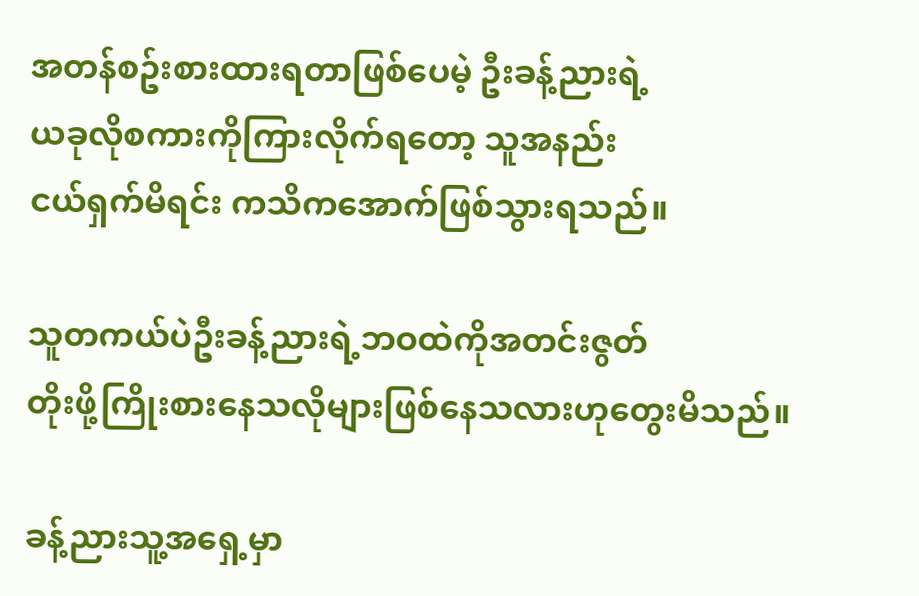အတန်စဥ်းစားထားရတာဖြစ်ပေမဲ့ ဦးခန့်ညားရဲ့
ယခုလိုစကားကိုကြားလိုက်ရတော့ သူအနည်း
ငယ်ရှက်မိရင်း ကသိကအောက်ဖြစ်သွားရသည်။

သူတကယ်ပဲဦးခန့်ညားရဲ့ဘဝထဲကိုအတင်းဇွတ်
တိုးဖို့ကြိုးစားနေသလိုများဖြစ်နေသလားဟုတွေးမိသည်။

ခန့်ညားသူ့အရှေ့မှာ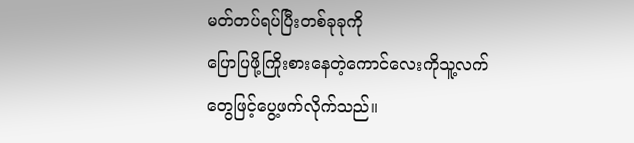မတ်တပ်ရပ်ပြီးတစ်ခုခုကို
ပြောပြဖို့ကြိုးစားနေတဲ့ကောင်လေးကိုသူ့လက်
တွေဖြင့်ပွေ့ဖက်လိုက်သည်။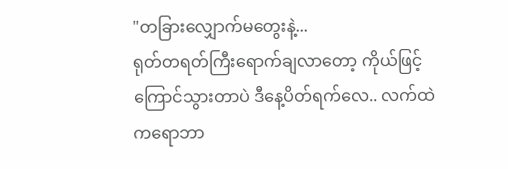"တခြားလျှောက်မတွေးနဲ့...
ရုတ်တရတ်ကြီးရောက်ချလာတော့ ကိုယ်ဖြင့်
ကြောင်သွားတာပဲ ဒီနေ့ပိတ်ရက်လေ.. လက်ထဲ
ကရောဘာ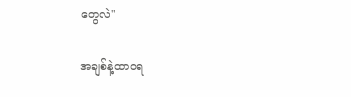တွေလဲ"

အချစ်နဲ့ထာဝရ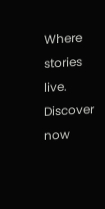Where stories live. Discover now